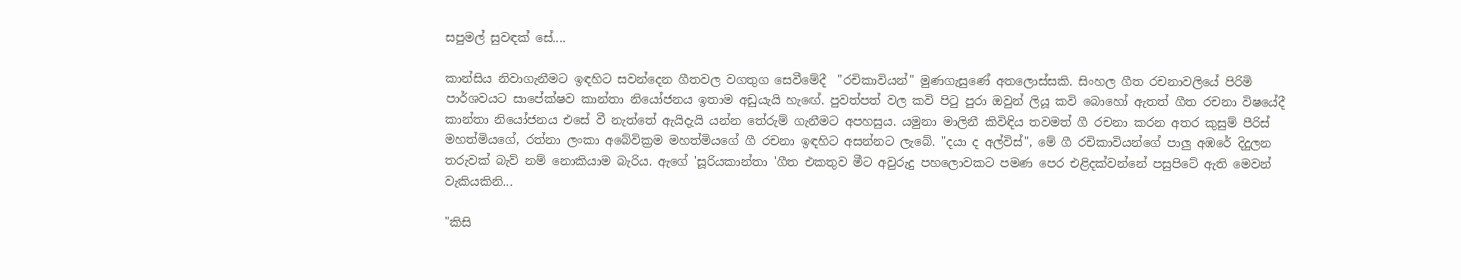සපුමල් සුවඳක් සේ....

කාන්සිය නිවාගැනීමට ඉඳහිට සවන්දෙන ගීතවල වගතුග සෙවීමේදී  "රචිකාවියන්" මුණගැසුණේ අතලොස්සකි. සිංහල ගීත රචනාවලියේ පිරිමි පාර්ශවයට සාපේක්ෂව කාන්තා නියෝජනය ඉතාම අඩුයැයි හැ‍ඟේ. පුවත්පත් වල කවි පි‍ටු පුරා ඔවුන් ලියූ කවි බොහෝ ඇතත් ගීත රචනා විෂයේදී කාන්තා නියෝජනය එසේ වී නැත්තේ ඇයිදැයි යන්න තේරුම් ගැනීමට අපහසුය. යමුනා මාලිනී කිවිඳිය තවමත් ගී රචනා කරන අතර කුසුම් පීරිස් මහත්මියගේ, රත්නා ලංකා අබේවික්‍රම මහත්මියගේ ගී රචනා ඉඳහිට අසන්නට ලැබේ. "දයා ද අල්විස්", මේ ගී රචිකාවියන්ගේ පාලු අඹරේ දිදුලන තරුවක් බැව් නම් නොකියාම බැරිය. ඇගේ 'සූරියකාන්තා 'ගීත එකතුව මීට අවුරුදු පහලොවකට පමණ පෙර එළිදක්වන්නේ පසුපිටේ ඇති මෙවන් වැකියකිනි...

"කිසි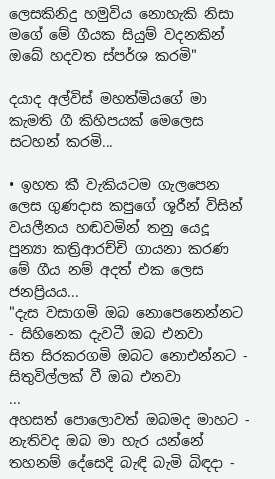ලෙසකිනිදු හමුවිය නොහැකි නිසා මගේ මේ ගීයක සියුම් වදනකින් ඔබේ හදවත ස්පර්ශ කරමි"

දයාද අල්විස් මහත්මියගේ මා කැමති ගී කිහිපයක් මෙලෙස සටහන් කරමි...

• ඉහත කී වැකියටම ගැලපෙන ලෙස ගුණදාස කපුගේ ශූරීන් විසින් වයලීනය හඬවමින් තනු යෙදූ පුන්‍යා කත්‍රිආරච්චි ගායනා කරණ  මේ ගීය නම් අදත් එක ලෙස ජනප්‍රියය...
"දැස වසාගමි ඔබ නොපෙනෙන්නට - සිහිනෙක දැවටී ඔබ එනවා
සිත සිරකරගමි ඔබට නොඑන්නට - සිතුවිල්ලක් වී ඔබ එනවා
...
අහසත් පොලොවත් ඔබමද මාහට - නැතිවද ඔබ මා හැර යන්නේ
තහනම් දේසෙදි බැඳි බැමි බිඳදා -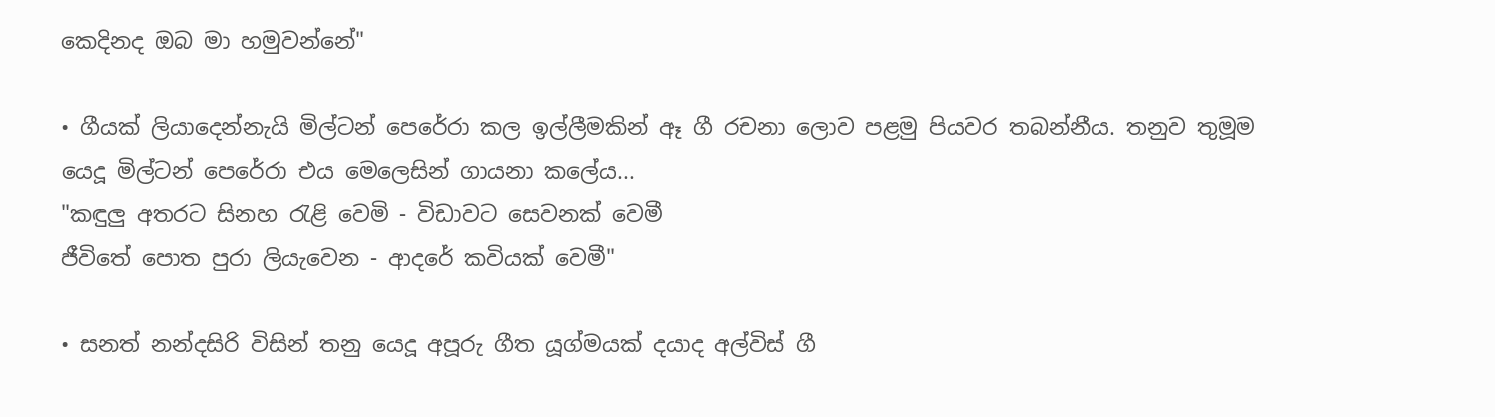කෙදිනද ඔබ මා හමුවන්නේ"

• ගීයක් ලියාදෙන්නැයි මිල්ටන් පෙරේරා කල ඉල්ලීමකින් ඈ ගී රචනා ලොව පළමු පියවර තබන්නීය. තනුව තුමූම යෙදූ මිල්ටන් පෙරේරා එය මෙලෙසින් ගායනා කලේය...
"කඳුලු අතරට සිනහ ‍රැළි වෙමි - විඩාවට සෙවනක් වෙමී
ජීවිතේ පොත පුරා ලියැවෙන - ආදරේ කවියක් වෙමී"

• සනත් නන්දසිරි විසින් තනු යෙදූ අපූරු ගීත යූග්මයක් දයාද අල්විස් ගී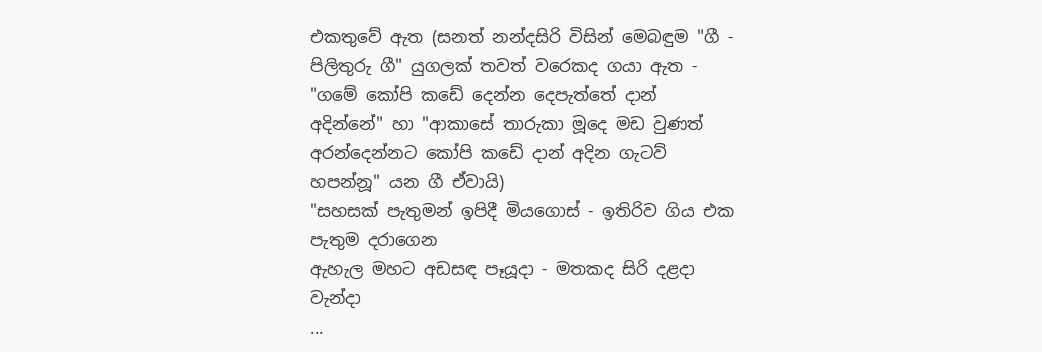එකතුවේ ඇත (සනත් නන්දසිරි විසින් මෙබඳුම "ගී - පිලිතුරු ගී" යුගලක් තවත් වරෙකද ගයා ඇත - "ගමේ කෝපි කඩේ දෙන්න දෙපැත්තේ දාන් අදින්නේ" හා "ආකාසේ තාරුකා මූදෙ මඩ වුණත් අරන්දෙන්නට කෝපි කඩේ දාන් අදින ගැටව් හපන්නූ" යන ගී ඒවායි)
"සහසක් පැතුමන් ඉපිදී මියගොස් - ඉතිරිව ගිය එක පැතුම දරාගෙන
ඇහැල මහට අඩසඳ පෑයූදා - මතකද සිරි දළදා වැන්දා
...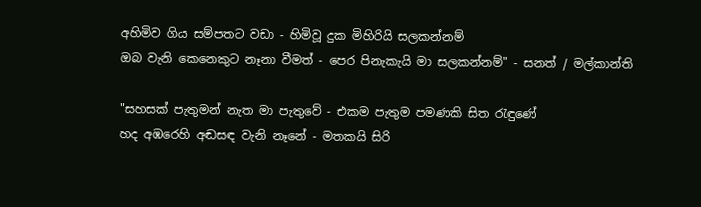අහිමිව ගිය සම්පතට වඩා - හිමිවූ දුක මිහිරියි සලකන්නම්
ඔබ වැනි කෙනෙකුට නෑනා වීමත් - පෙර පිනැකැයි මා සලකන්නම්" - සනත් / මල්කාන්ති

"සහසක් පැතුමන් නැත මා පැතුවේ - එකම පැතුම පමණකි සිත ‍රැඳුණේ
හද අඹරෙහි අඬසඳ වැනි නෑනේ - මතකයි සිරි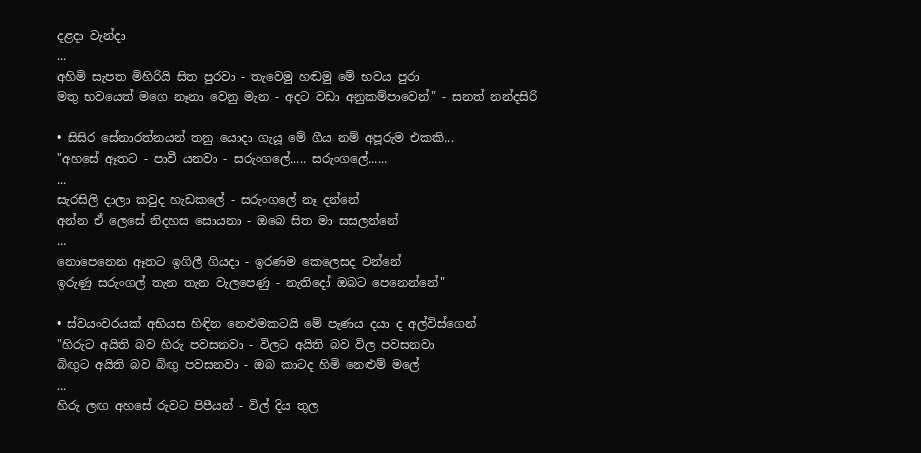දළදා වැන්දා
...
අහිමි සැපත මිහිරියි සිත පුරවා - තැවෙමු හඬමු මේ භවය පුරා
මතු භවයෙත් මගෙ නෑනා වෙනු මැන - අදට වඩා අනුකම්පාවෙන්" - සනත් නන්දසිරි

• සිසිර සේනාරත්නයන් තනු යොදා ගැයූ මේ ගීය නම් අපූරුම එකකි...
"අහසේ ඈතට - පාවී යනවා - සරුංගලේ..... සරුංගලේ......
...
සැරසිලි දාලා කවුද හැඩකලේ - සරුංගලේ නෑ දන්නේ
අන්න ඒ ලෙසේ නිදහස සොයනා - ඔබෙ සිත මා සසලන්නේ
...
නොපෙනෙන ඈතට ඉගිලී ගියදා - ඉරණම කෙලෙසද වන්නේ
ඉරුණු සරුංගල් තැන තැන වැලපෙණු - නැතිදෝ ඔබට පෙනෙන්නේ"

• ස්වයංවරයක් අභියස හිඳින නෙළුමකටයි මේ පැණය දයා ද අල්විස්ගෙන්
"හිරුට අයිති බව හිරු පවසනවා - විලට අයිති බව විල පවසනවා
බිඟුට අයිති බව බිඟු පවසනවා - ඔබ කාටද හිමි නෙළුම් මලේ
...
හිරු ලඟ අහසේ රුවට පිපීයන් - විල් දිය තුල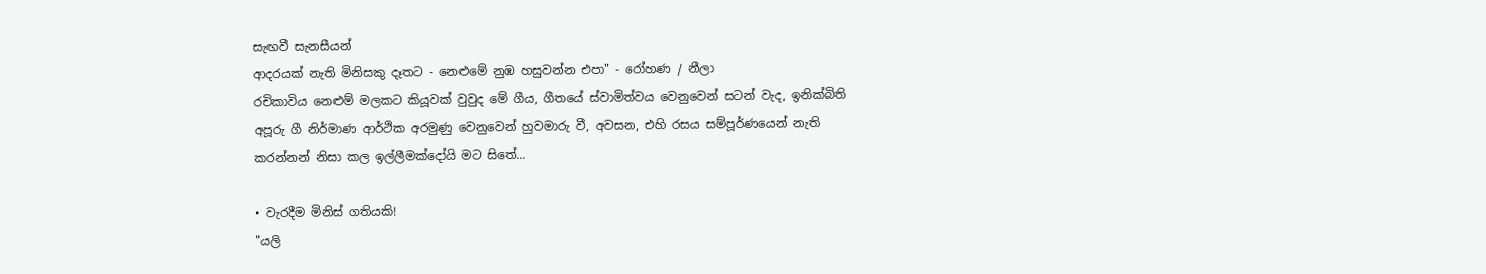සැඟවී සැනසීයන්
ආදරයක් නැති මිනිසකු දෑතට - නෙළුමේ නුඹ හසුවන්න එපා" - රෝහණ / නීලා
රචිකාවිය නෙළුම් මලකට කියූවක් වුවුද මේ ගීය, ගීතයේ ස්වාමිත්වය වෙනුවෙන් සටන් වැද, ඉනික්බිති අපූරු ගී නිර්මාණ ආර්ථික අරමුණු වෙනුවෙන් හුවමාරු වී, අවසන, එහි රසය සම්පූර්ණයෙන් නැති කරන්නන් නිසා කල ඉල්ලීමක්දෝයි මට සිතේ...

• වැරදීම මිනිස් ගතියකි!
"යලි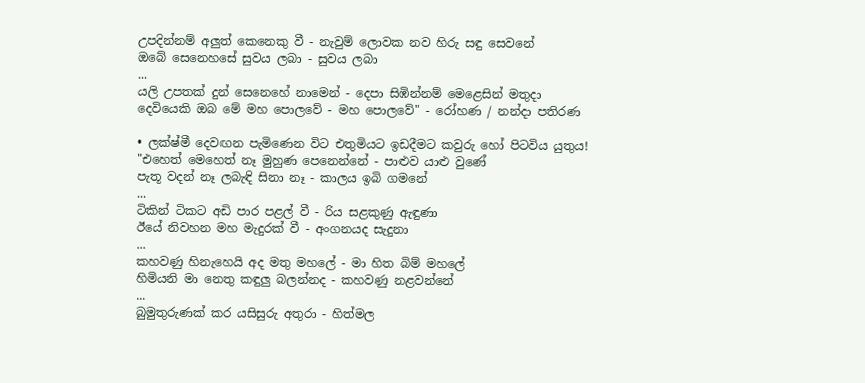උපදින්නම් අලුත් කෙනෙකු වී - නැවුම් ලොවක නව හිරු සඳු සෙවනේ
ඔබේ සෙනෙහසේ සුවය ලබා - සුවය ලබා
...
යලි උපතක් දුන් සෙනෙහේ නාමෙන් - දෙපා සිඹින්නම් මෙළෙසින් මතුදා
දෙවියෙකි ඔබ මේ මහ පොලවේ - මහ පොලවේ" - රෝහණ / නන්දා පතිරණ

• ලක්ෂ්මී දෙවඟන පැමිණෙන විට එතුමියට ඉඩදීමට කවුරු හෝ පිටවිය යුතුය!
"එහෙත් මෙහෙත් නෑ මුහුණ පෙනෙන්නේ - පාළුව යාළු වුණේ
පැතූ වදන් නෑ ලබැඳි සිනා නෑ - කාලය ඉබි ගමනේ
...
ටිකින් ටිකට අඩි පාර පළල් වී - රිය සළකුණු ඇඳුණා
ඊයේ නිවහන මහ මැදුරක් වී - අංගනයද සැදුනා
...
කහවණු හිනැහෙයි අද මතු මහලේ - මා හිත බිම් මහලේ
හිමියනි මා නෙතු කඳුලු බලන්නද - කහවණු නළවන්නේ
...
බුමුතුරුණක් කර යසිසුරු අතුරා - හිත්මල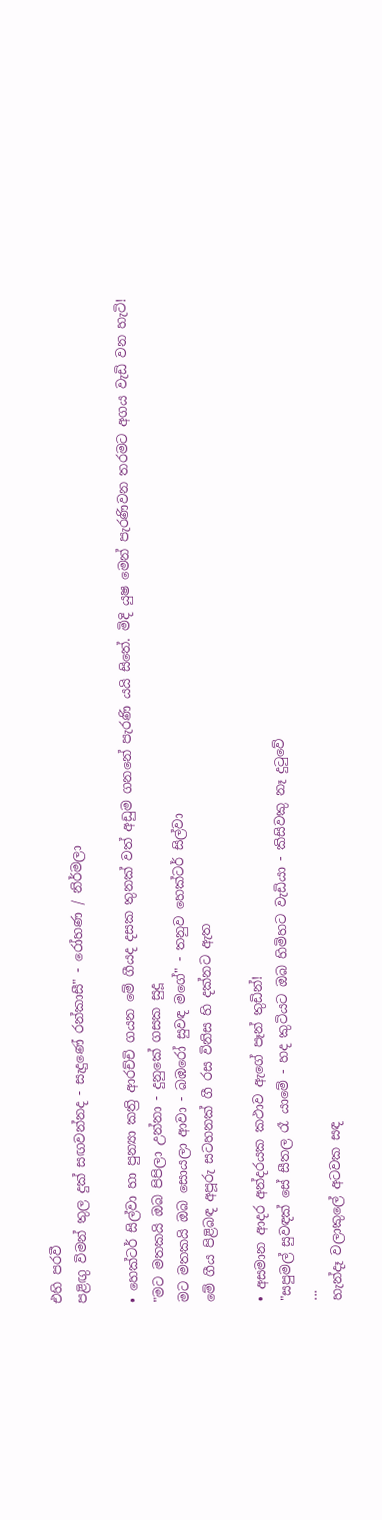එහි පරවී
පළිඟු විමන් තුල දුක් සඟවන්නද - සැදුණේ රන්කාසී" - රෝහණ / නිර්මලා

• හෙක්ටර් සිල්වා හා පුන්‍යා කත්‍රි ආරච්චි ගයන මේ ගීයද දසක තුනක් වත් අඩුම ගනනේ පැරණි යයි සිතේ. මිදි යුෂ මෙන් පැරණිවන තරමට අගය වැඩි වන හැටි!
"මට මතකයි ඔබ පිපිලා උන්නා - දුනුකේ ගසක සුදූ
මට මතකයි ඔබ සොයලා ආවා - බඹරෝ සුවඳ මගේ" - තනුව හෙක්ටර් සිල්වා
මේ ගීය පිළිබඳ අපූරු සටහනක් ගී රස විනිස හි දක්නට ඇත

• අසමාන ආදර අන්දරයක කථාව ඇගේ පෑන් තුඩින්!
"සපුමල් සුවඳක් සේ සීතල රෑ යාමේ - හද කුටියට ඔබ හිමිහට වැඩියා - කිසිවකු නෑ දු‍ටුවේ
...
හැන්දෑ වලාකුලේ අටවක සඳ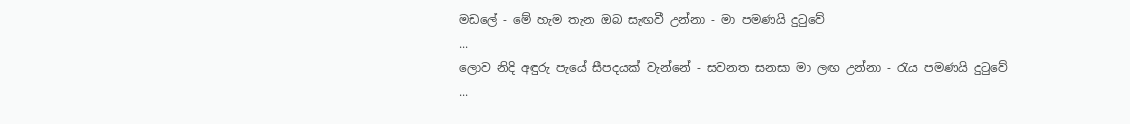මඩලේ - මේ හැම තැන ඔබ සැඟවී උන්නා - මා පමණයි දු‍ටුවේ
...
ලොව නිදි අඳුරු පැයේ සීපදයක් වැන්නේ - සවනත සනසා මා ලඟ උන්නා - රැය පමණයි දු‍ටුවේ
...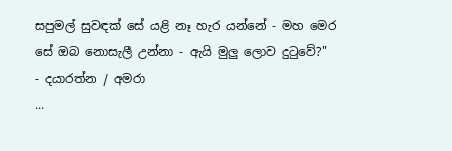සපුමල් සුවඳක් සේ යළි නෑ හැර යන්නේ - මහ මෙර සේ ඔබ නොසැලී උන්නා - ඇයි මුලු ලොව දු‍ටුවේ?"
- දයාරත්න / අමරා
...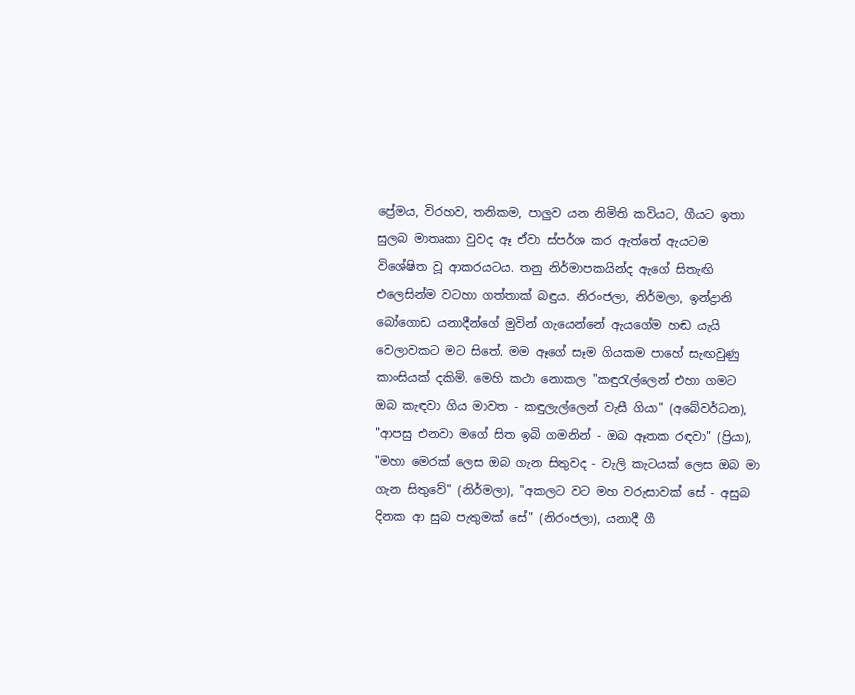ප්‍රේමය, විරහව, තනිකම, පාලුව යන නිමිති කවියට, ගීයට ඉතා සුලබ මාතෘකා වුවද ඈ ඒවා ස්පර්ශ කර ඇත්තේ ඇයටම විශේෂිත වූ ආකරයටය. තනු නිර්මාපකයින්ද ඇගේ සිතැඟි එලෙසින්ම වටහා ගත්තාක් බඳුය. නිරංජලා, නිර්මලා, ඉන්ද්‍රානි බෝගොඩ යනාදීන්ගේ මුවින් ගැයෙන්නේ ඇයගේම හඬ යැයි වෙලාවකට මට සිතේ. මම ඈගේ සෑම ගියකම පාහේ සැඟවුණු කාංසියක් දකිමි. මෙහි කථා නොකල "කඳුරැල්ලෙන් එහා ගමට ඔබ කැඳවා ගිය මාවත - කඳුලැල්ලෙන් වැසී ගියා" (අබේවර්ධන), "ආපසු එනවා මගේ සිත ඉබි ගමනින් - ඔබ ඈතක රඳවා" (ප්‍රියා), "මහා මෙරක් ලෙස ඔබ ගැන සිතුවද - වැලි කැටයක් ලෙස ඔබ මා ගැන සිතුවේ" (නිර්මලා), "අකලට වට මහ වරුසාවක් සේ - අසුබ දිනක ආ සුබ පැතුමක් සේ" (නිරංජලා), යනාදී ගී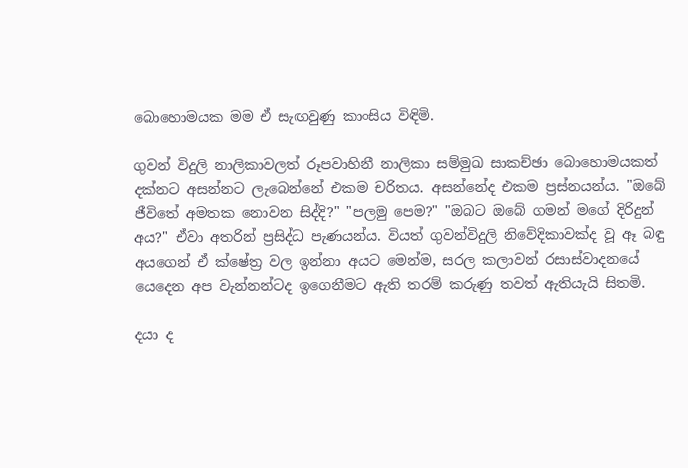බොහොමයක මම ඒ සැඟවුණු කාංසිය විඳිමි.

ගුවන් විදුලි නාලිකාවලත් රූපවාහිනී නාලිකා සම්මුඛ සාකච්ඡා බොහොමයකත් දක්නට අසන්නට ලැබෙන්නේ එකම චරිතය. අසන්නේද එකම ප්‍රස්නයන්ය. "ඔබේ ජීවිතේ අමතක නොවන සිද්දි?" "පලමු පෙම?" "ඔබට ඔබේ ගමන් මගේ දිරිදුන් අය?" ඒවා අතරින් ප්‍රසිද්ධ පැණයන්ය. වියත් ගුවන්විදුලි නිවේදිකාවක්ද වූ ඈ බඳු අයගෙන් ඒ ක්ෂේත්‍ර වල ඉන්නා අයට මෙන්ම, සරල කලාවන් රසාස්වාදනයේ යෙදෙන අප වැන්නන්ටද ඉගෙනීමට ඇති තරම් කරුණු තවත් ඇතියැයි සිතමි.

දයා ද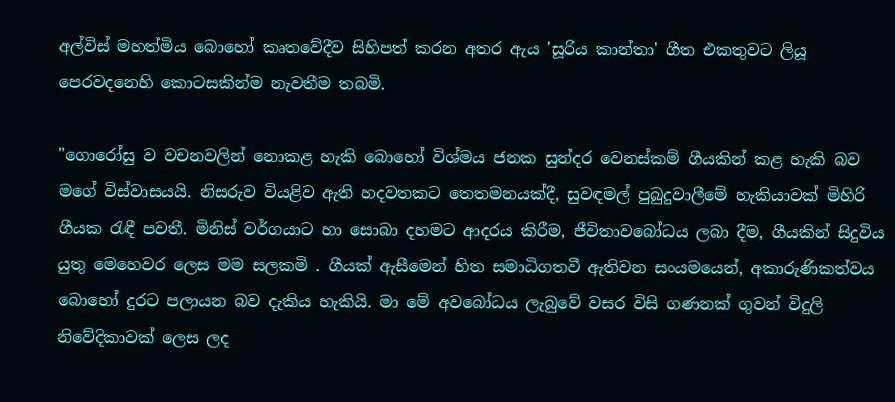අල්විස් මහත්මිය බොහෝ කෘතවේදීව සිහිපත් කරන අතර ඇය 'සූරිය කාන්තා' ගීත එකතුවට ලියූ පෙරවදනෙහි කොටසකින්ම නැවතීම තබමි.

"ගොරෝසු ව වචනවලින් නොකළ හැකි බොහෝ විශ්මය ජනක සුන්දර වෙනස්කම් ගීයකින් කළ හැකි බව මගේ විස්වාසයයි. නිසරුව වියළිව ඇති හදවතකට තෙතමනයක්දී, සුවඳමල් පුබුදුවාලීමේ හැකියාවක් මිහිරි ගීයක ‍රැඳී පවතී. මිනිස් වර්ගයාට හා සොබා දහමට ආදරය කිරීම, ජීවිතාවබෝධය ලබා දීම, ගීයකින් සිදුවිය යුතු මෙහෙවර ලෙස මම සලකමි . ගීයක් ඇසීමෙන් හිත සමාධිගතවී ඇතිවන සංයමයෙන්, අකාරුණිකත්වය බොහෝ දුරට පලායන බව දැකිය හැකියි. මා මේ අවබෝධය ලැබුවේ වසර විසි ගණනක් ගුවන් විදුලි නිවේදිකාවක් ලෙස ලද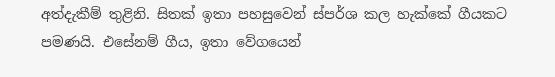අත්දැකීම් තුළිනි. සිතක් ඉතා පහසුවෙන් ස්පර්ශ කල හැක්කේ ගීයකට පමණයි. එසේනම් ගීය, ඉතා වේගයෙන්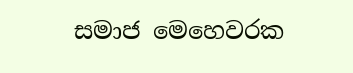සමාජ මෙහෙවරක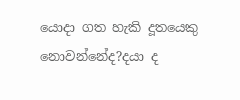යොදා ගත හැකි දූතයෙකු නොවන්නේද?දයා ද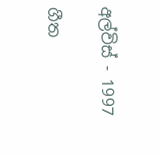අල්විස් - 1997

ගීත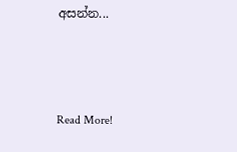අසන්න...



Read More!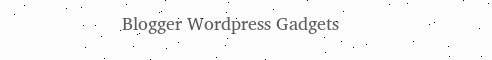Blogger Wordpress Gadgets